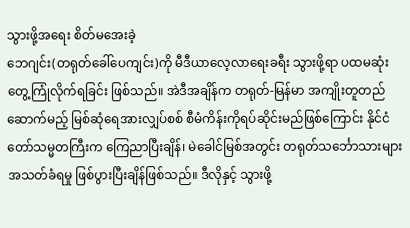သွားဖို့အရေး စိတ်မအေးခဲ့
ဘေဂျင်း(တရုတ်ခေါ်ပေကျင်း)ကို မီဒီယာလေ့လာရေးခရီး သွားဖို့ရာ ပထမဆုံးတွေ့ကြုံလိုက်ရခြင်း ဖြစ်သည်။ အဲဒီအချိန်က တရုတ်-မြန်မာ အကျိုးတူတည်ဆောက်မည့် မြစ်ဆုံရေအားလျှပ်စစ် စီမံကိန်းကိုရပ်ဆိုင်းမည်ဖြစ်ကြောင်း နိုင်ငံတော်သမ္မတကြီးက ကြေညာပြီးချိန်၊ မဲခေါင်မြစ်အတွင်း တရုတ်သင်္ဘောသားများ အသတ်ခံရမှု ဖြစ်ပွားပြီးချိန်ဖြစ်သည်။ ဒီလိုနှင့် သွားဖို့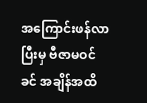အကြောင်းဖန်လာပြီးမှ ဗီဇာမဝင်ခင် အချိန်အထိ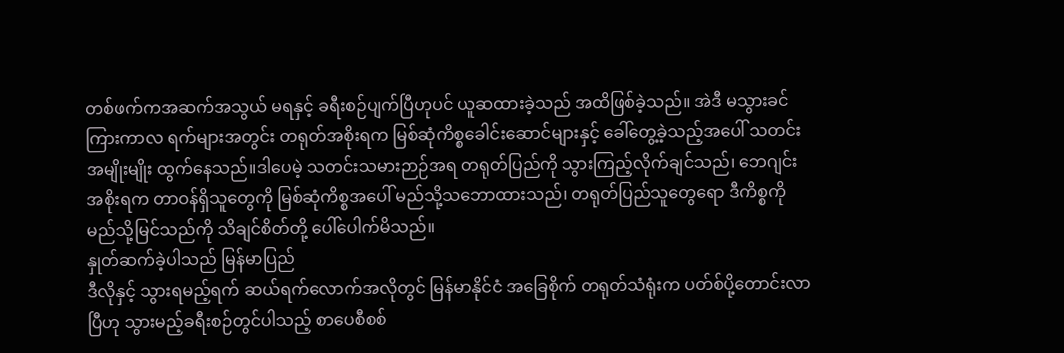တစ်ဖက်ကအဆက်အသွယ် မရနှင့် ခရီးစဉ်ပျက်ပြီဟုပင် ယူဆထားခဲ့သည် အထိဖြစ်ခဲ့သည်။ အဲဒီ မသွားခင် ကြားကာလ ရက်များအတွင်း တရုတ်အစိုးရက မြစ်ဆုံကိစ္စခေါင်းဆောင်များနှင့် ခေါ်တွေ့ခဲ့သည့်အပေါ် သတင်းအမျိုးမျိုး ထွက်နေသည်။ဒါပေမဲ့ သတင်းသမားဉာဉ်အရ တရုတ်ပြည်ကို သွားကြည့်လိုက်ချင်သည်၊ ဘေဂျင်းအစိုးရက တာဝန်ရှိသူတွေကို မြစ်ဆုံကိစ္စအပေါ် မည်သို့သဘောထားသည်၊ တရုတ်ပြည်သူတွေရော ဒီကိစ္စကို မည်သို့မြင်သည်ကို သိချင်စိတ်တို့ ပေါ်ပေါက်မိသည်။
နှုတ်ဆက်ခဲ့ပါသည် မြန်မာပြည်
ဒီလိုနှင့် သွားရမည့်ရက် ဆယ်ရက်လောက်အလိုတွင် မြန်မာနိုင်ငံ အခြေစိုက် တရုတ်သံရုံးက ပတ်စ်ပို့တောင်းလာပြီဟု သွားမည့်ခရီးစဉ်တွင်ပါသည့် စာပေစီစစ်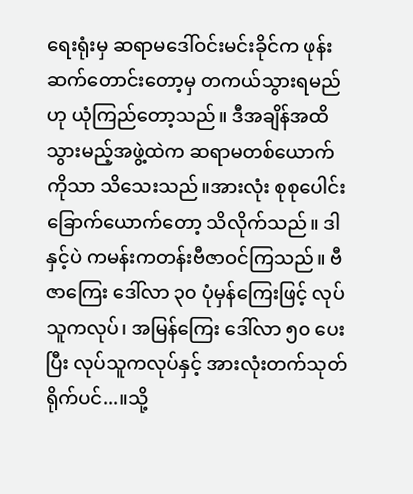ရေးရုံးမှ ဆရာမဒေါ်ဝင်းမင်းခိုင်က ဖုန်းဆက်တောင်းတော့မှ တကယ်သွားရမည်ဟု ယုံကြည်တော့သည်။ ဒီအချိန်အထိ သွားမည့်အဖွဲ့ထဲက ဆရာမတစ်ယောက်ကိုသာ သိသေးသည်။အားလုံး စုစုပေါင်း ခြောက်ယောက်တော့ သိလိုက်သည်။ ဒါနှင့်ပဲ ကမန်းကတန်းဗီဇာဝင်ကြသည်။ ဗီဇာကြေး ဒေါ်လာ ၃၀ ပုံမှန်ကြေးဖြင့် လုပ်သူကလုပ်၊ အမြန်ကြေး ဒေါ်လာ ၅၀ ပေးပြီး လုပ်သူကလုပ်နှင့် အားလုံးတက်သုတ်ရိုက်ပင်...။သို့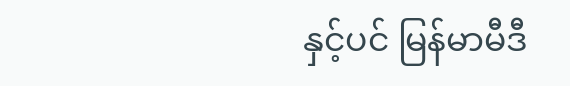နှင့်ပင် မြန်မာမီဒီ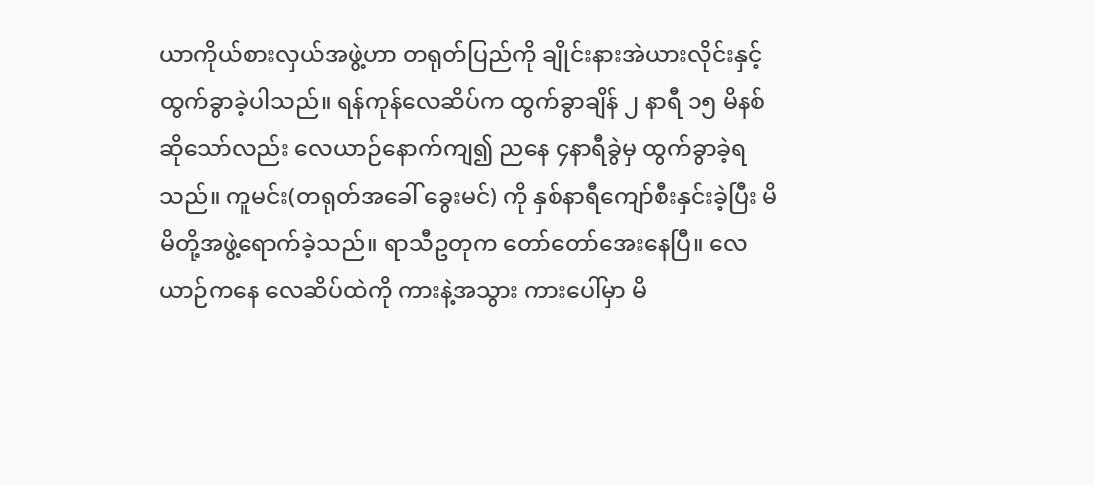ယာကိုယ်စားလှယ်အဖွဲ့ဟာ တရုတ်ပြည်ကို ချိုင်းနားအဲယားလိုင်းနှင့် ထွက်ခွာခဲ့ပါသည်။ ရန်ကုန်လေဆိပ်က ထွက်ခွာချိန် ၂ နာရီ ၁၅ မိနစ်ဆိုသော်လည်း လေယာဉ်နောက်ကျ၍ ညနေ ၄နာရီခွဲမှ ထွက်ခွာခဲ့ရသည်။ ကူမင်း(တရုတ်အခေါ် ခွေးမင်) ကို နှစ်နာရီကျော်စီးနှင်းခဲ့ပြီး မိမိတို့အဖွဲ့ရောက်ခဲ့သည်။ ရာသီဥတုက တော်တော်အေးနေပြီ။ လေယာဉ်ကနေ လေဆိပ်ထဲကို ကားနဲ့အသွား ကားပေါ်မှာ မိ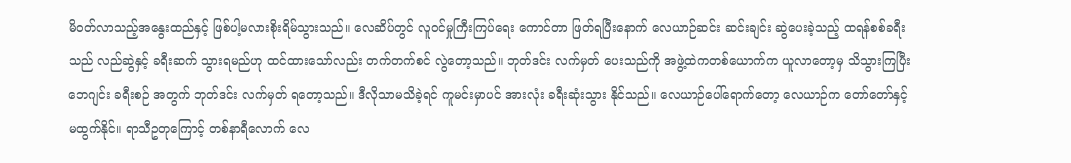မိဝတ်လာသည့်အနွေးထည်နှင့် ဖြစ်ပါ့မလားစိုးရိမ်သွားသည်။ လေဆိပ်တွင် လူဝင်မှုကြီးကြပ်ရေး ကောင်တာ ဖြတ်ရပြီးနောက် လေယာဉ်ဆင်း ဆင်းချင်း ဆွဲပေးခဲ့သည့် ထရန်စစ်ခရီးသည် လည်ဆွဲနှင့် ခရီးဆက် သွားရမည်ဟု ထင်ထားသော်လည်း တက်တက်စင် လွဲတော့သည်။ ဘုတ်ဒင်း လက်မှတ် ပေးသည်ကို အဖွဲ့ထဲကတစ်ယောက်က ယူလာတော့မှ သိသွားကြပြီး ဘေဂျင်း ခရီးစဉ် အတွက် ဘုတ်ဒင်း လက်မှတ် ရတော့သည်။ ဒီလိုသာမသိခဲ့ရင် ကူမင်းမှာပင် အားလုံး ခရီးဆုံးသွား နိုင်သည်။ လေယာဉ်ပေါ်ရောက်တော့ လေယာဉ်က တော်တော်နှင့် မထွက်နိုင်။ ရာသီဥတုကြောင့် တစ်နာရီလောက် လေ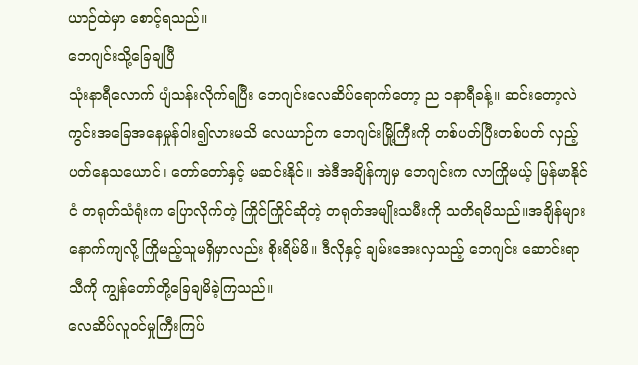ယာဉ်ထဲမှာ စောင့်ရသည်။
ဘေဂျင်းသို့ခြေချပြီ
သုံးနာရီလောက် ပျံသန်းလိုက်ရပြီး ဘေဂျင်းလေဆိပ်ရောက်တော့ ည ၁နာရီခန့်။ ဆင်းတော့လဲ ကွင်းအခြေအနေမှုန်ဝါး၍လားမသိ လေယာဉ်က ဘေဂျင်းမြို့ကြီးကို တစ်ပတ်ပြီးတစ်ပတ် လှည့်ပတ်နေသယောင်၊ တော်တော်နှင့် မဆင်းနိုင်။ အဲဒီအချိန်ကျမှ ဘေဂျင်းက လာကြိုမယ့် မြန်မာနိုင်ငံ တရုတ်သံရုံးက ပြောလိုက်တဲ့ ကြိုင်ကြိုင်ဆိုတဲ့ တရုတ်အမျိုးသမီးကို သတိရမိသည်။အချိန်များနောက်ကျလို့ ကြိုမည့်သူမရှိမှာလည်း စိုးရိမ်မိ။ ဒီလိုနှင့် ချမ်းအေးလှသည့် ဘေဂျင်း ဆောင်းရာသီကို ကျွန်တော်တို့ခြေချမိခဲ့ကြသည်။
လေဆိပ်လူဝင်မှုကြီးကြပ်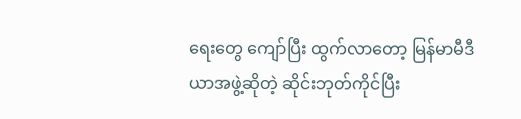ရေးတွေ ကျော်ပြီး ထွက်လာတော့ မြန်မာမီဒီယာအဖွဲ့ဆိုတဲ့ ဆိုင်းဘုတ်ကိုင်ပြီး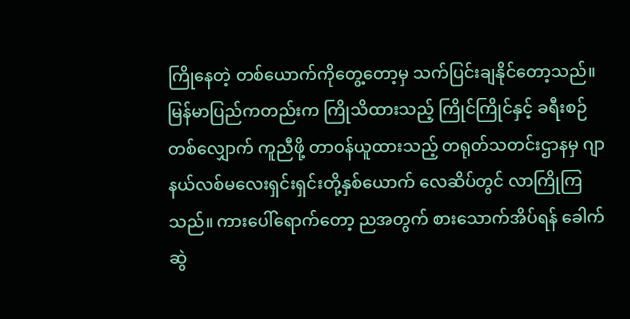ကြိုနေတဲ့ တစ်ယောက်ကိုတွေ့တော့မှ သက်ပြင်းချနိုင်တော့သည်။ မြန်မာပြည်ကတည်းက ကြိုသိထားသည့် ကြိုင်ကြိုင်နှင့် ခရီးစဉ်တစ်လျှောက် ကူညီဖို့ တာဝန်ယူထားသည့် တရုတ်သတင်းဌာနမှ ဂျာနယ်လစ်မလေးရှင်းရှင်းတို့နှစ်ယောက် လေဆိပ်တွင် လာကြိုကြသည်။ ကားပေါ်ရောက်တော့ ညအတွက် စားသောက်အိပ်ရန် ခေါက်ဆွဲ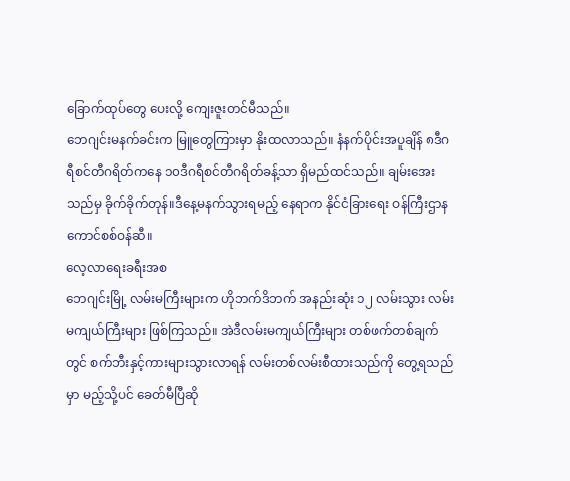ခြောက်ထုပ်တွေ ပေးလို့ ကျေးဇူးတင်မီသည်။
ဘေဂျင်းမနက်ခင်းက မြူတွေကြားမှာ နိုးထလာသည်။ နံနက်ပိုင်းအပူချိန် ၈ဒီဂရီစင်တီဂရိတ်ကနေ ၁၀ဒီဂရီစင်တီဂရိတ်ခန့်သာ ရှိမည်ထင်သည်။ ချမ်းအေးသည်မှ ခိုက်ခိုက်တုန်။ဒီနေ့မနက်သွားရမည့် နေရာက နိုင်ငံခြားရေး ဝန်ကြီးဌာန ကောင်စစ်ဝန်ဆီ။
လေ့လာရေးခရီးအစ
ဘေဂျင်းမြို့ လမ်းမကြီးများက ဟိုဘက်ဒိဘက် အနည်းဆုံး ၁၂ လမ်းသွား လမ်းမကျယ်ကြီးများ ဖြစ်ကြသည်။ အဲဒီလမ်းမကျယ်ကြီးများ တစ်ဖက်တစ်ချက်တွင် စက်ဘီးနှင့်ကားများသွားလာရန် လမ်းတစ်လမ်းစီထားသည်ကို တွေ့ရသည်မှာ မည့်သို့ပင် ခေတ်မီပြီဆို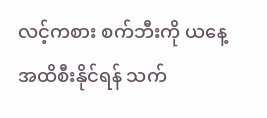လင့်ကစား စက်ဘီးကို ယနေ့အထိစီးနိုင်ရန် သက်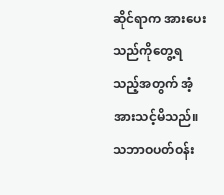ဆိုင်ရာက အားပေးသည်ကိုတွေ့ရသည့်အတွက် အံ့အားသင့်မိသည်။ သဘာဝပတ်ဝန်း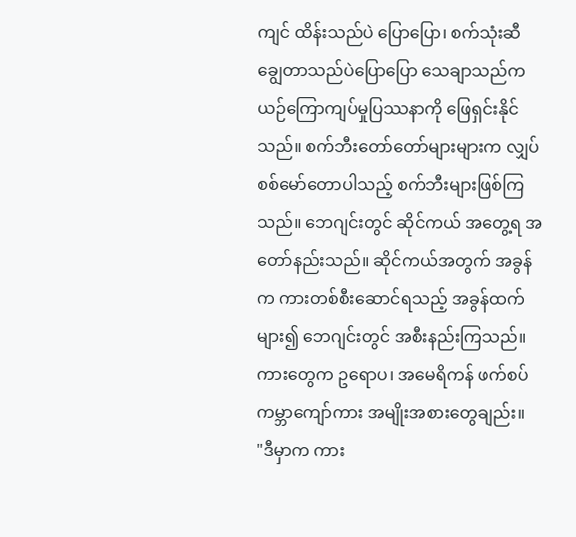ကျင် ထိန်းသည်ပဲ ပြောပြော၊ စက်သုံးဆီချွေတာသည်ပဲပြောပြော သေချာသည်က ယဉ်ကြောကျပ်မှုပြဿနာကို ဖြေရှင်းနိုင်သည်။ စက်ဘီးတော်တော်များများက လျှပ်စစ်မော်တောပါသည့် စက်ဘီးများဖြစ်ကြသည်။ ဘေဂျင်းတွင် ဆိုင်ကယ် အတွေ့ရ အတော်နည်းသည်။ ဆိုင်ကယ်အတွက် အခွန်က ကားတစ်စီးဆောင်ရသည့် အခွန်ထက်များ၍ ဘေဂျင်းတွင် အစီးနည်းကြသည်။ ကားတွေက ဥရောပ၊ အမေရိကန် ဖက်စပ်ကမ္ဘာကျော်ကား အမျိုးအစားတွေချည်း။
"ဒီမှာက ကား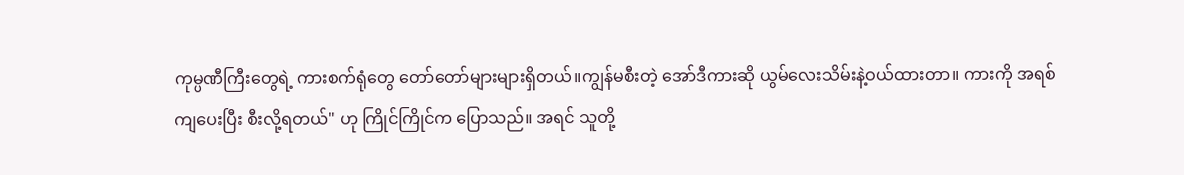ကုမ္ပဏီကြီးတွေရဲ့ ကားစက်ရုံတွေ တော်တော်များများရှိတယ်။ကျွန်မစီးတဲ့ အော်ဒီကားဆို ယွမ်လေးသိမ်းနဲ့ဝယ်ထားတာ။ ကားကို အရစ်ကျပေးပြီး စီးလို့ရတယ်" ဟု ကြိုင်ကြိုင်က ပြောသည်။ အရင် သူတို့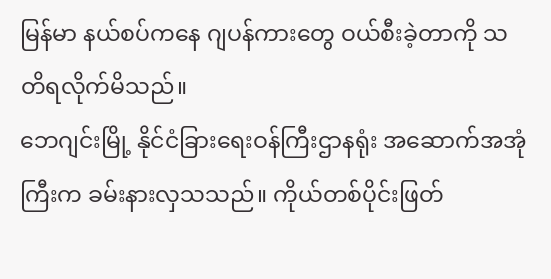မြန်မာ နယ်စပ်ကနေ ဂျပန်ကားတွေ ဝယ်စီးခဲ့တာကို သတိရလိုက်မိသည်။
ဘေဂျင်းမြို့ နိုင်ငံခြားရေးဝန်ကြီးဌာနရုံး အဆောက်အအုံကြီးက ခမ်းနားလှသသည်။ ကိုယ်တစ်ပိုင်းဖြတ်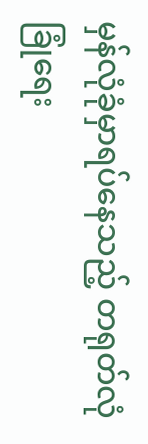မှန်လုံခုံမှာရပ်နေသည့် တရုတ်လုံခြုံရေး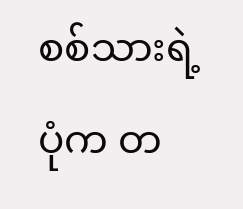စစ်သားရဲ့ ပုံက တ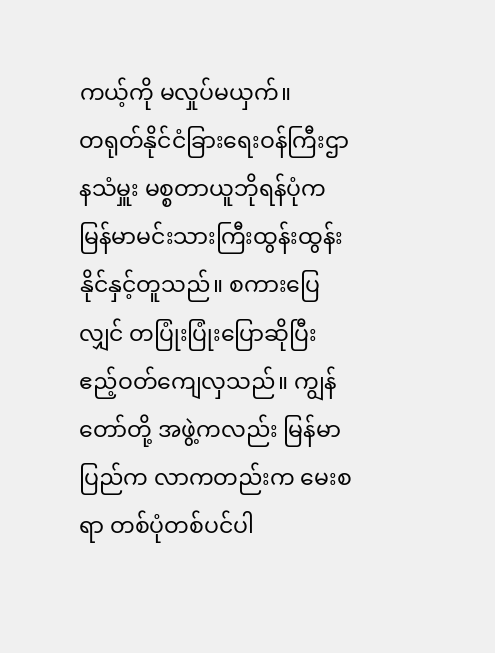ကယ့်ကို မလှုပ်မယှက်။
တရုတ်နိုင်ငံခြားရေးဝန်ကြီးဌာနသံမှူး မစ္စတာယူဘိုရန်ပုံက မြန်မာမင်းသားကြီးထွန်းထွန်းနိုင်နှင့်တူသည်။ စကားပြေလျှင် တပြုံးပြုံးပြောဆိုပြီး ဧည့်ဝတ်ကျေလှသည်။ ကျွန်တော်တို့ အဖွဲ့ကလည်း မြန်မာပြည်က လာကတည်းက မေးစရာ တစ်ပုံတစ်ပင်ပါ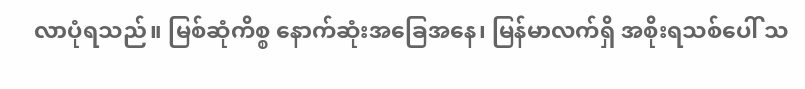လာပုံရသည်။ မြစ်ဆုံကိစ္စ နောက်ဆုံးအခြေအနေ၊ မြန်မာလက်ရှိ အစိုးရသစ်ပေါ် သ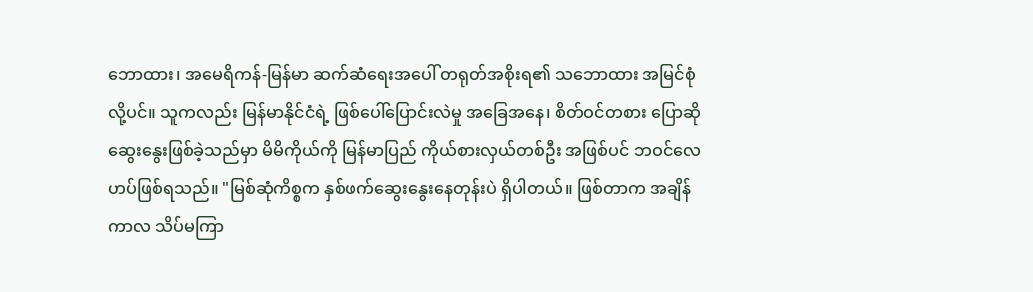ဘောထား၊ အမေရိကန်-မြန်မာ ဆက်ဆံရေးအပေါ် တရုတ်အစိုးရ၏ သဘောထား အမြင်စုံလို့ပင်။ သူကလည်း မြန်မာနိုင်ငံရဲ့ ဖြစ်ပေါ်ပြောင်းလဲမှု အခြေအနေ၊ စိတ်ဝင်တစား ပြောဆိုဆွေးနွေးဖြစ်ခဲ့သည်မှာ မိမိကိုယ်ကို မြန်မာပြည် ကိုယ်စားလှယ်တစ်ဦး အဖြစ်ပင် ဘဝင်လေဟပ်ဖြစ်ရသည်။ "မြစ်ဆုံကိစ္စက နှစ်ဖက်ဆွေးနွေးနေတုန်းပဲ ရှိပါတယ်။ ဖြစ်တာက အချိန်ကာလ သိပ်မကြာ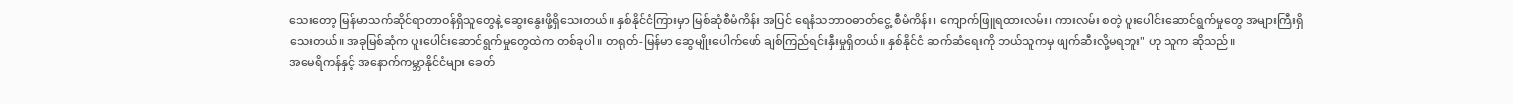သေးတော့ မြန်မာသက်ဆိုင်ရာတာဝန်ရှိသူတွေနဲ့ ဆွေးနွေးဖို့ရှိသေးတယ်။ နှစ်နိုင်ငံကြားမှာ မြစ်ဆုံစီမံကိန်း အပြင် ရေနံသဘာဝဓာတ်ငွေ့ စီမံကိန်း၊ ကျောက်ဖြူရထားလမ်း၊ ကားလမ်း စတဲ့ ပူးပေါင်းဆောင်ရွက်မှုတွေ အများကြီးရှိသေးတယ်။ အခုမြစ်ဆုံက ပူးပေါင်းဆောင်ရွက်မှုတွေထဲက တစ်ခုပါ။ တရုတ်-မြန်မာ ဆွေမျိုးပေါက်ဖော် ချစ်ကြည်ရင်းနှီးမှုရှိတယ်။ နှစ်နိုင်ငံ ဆက်ဆံရေးကို ဘယ်သူကမှ ဖျက်ဆီးလို့မရဘူး" ဟု သူက ဆိုသည်။
အမေရိကန်နှင့် အနောက်ကမ္ဘာနိုင်ငံများ ခေတ်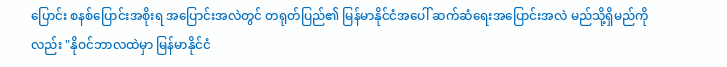ပြောင်း စနစ်ပြောင်းအစိုးရ အပြောင်းအလဲတွင် တရုတ်ပြည်၏ မြန်မာနိုင်ငံအပေါ် ဆက်ဆံရေးအပြောင်းအလဲ မည်သို့ရှိမည်ကိုလည်း "နိုဝင်ဘာလထဲမှာ မြန်မာနိုင်ငံ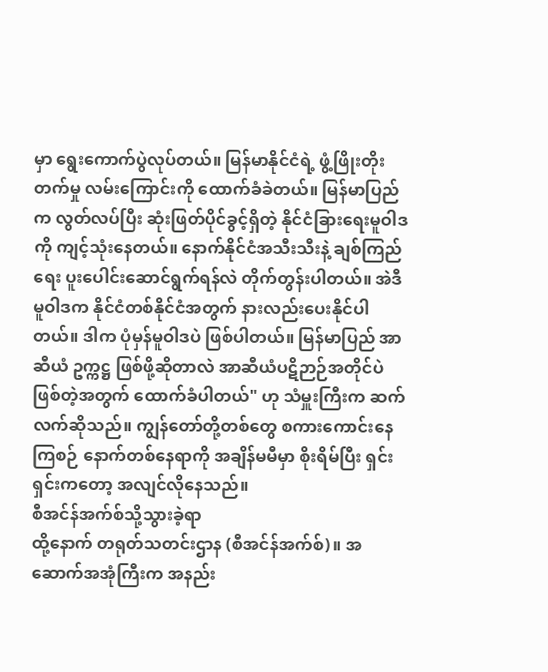မှာ ရွေးကောက်ပွဲလုပ်တယ်။ မြန်မာနိုင်ငံရဲ့ ဖွံ့ဖြိုးတိုးတက်မှု လမ်းကြောင်းကို ထောက်ခံခဲတယ်။ မြန်မာပြည်က လွတ်လပ်ပြီး ဆုံးဖြတ်ပိုင်ခွင့်ရှိတဲ့ နိုင်ငံခြားရေးမူဝါဒကို ကျင့်သုံးနေတယ်။ နောက်နိုင်ငံအသီးသီးနဲ့ ချစ်ကြည်ရေး ပူးပေါင်းဆောင်ရွက်ရန်လဲ တိုက်တွန်းပါတယ်။ အဲဒီမူဝါဒက နိုင်ငံတစ်နိုင်ငံအတွက် နားလည်းပေးနိုင်ပါတယ်။ ဒါက ပုံမှန်မူဝါဒပဲ ဖြစ်ပါတယ်။ မြန်မာပြည် အာဆီယံ ဥက္ကဋ္ဌ ဖြစ်ဖို့ဆိုတာလဲ အာဆီယံပဋိဉာဉ်အတိုင်ပဲ ဖြစ်တဲ့အတွက် ထောက်ခံပါတယ်" ဟု သံမှူးကြီးက ဆက်လက်ဆိုသည်။ ကျွန်တော်တို့တစ်တွေ စကားကောင်းနေကြစဉ် နောက်တစ်နေရာကို အချိန်မမီမှာ စိုးရိမ်ပြီး ရှင်းရှင်းကတော့ အလျင်လိုနေသည်။
စီအင်န်အက်စ်သို့သွားခဲ့ရာ
ထို့နောက် တရုတ်သတင်းဌာန (စီအင်န်အက်စ်)။ အဆောက်အအုံကြီးက အနည်း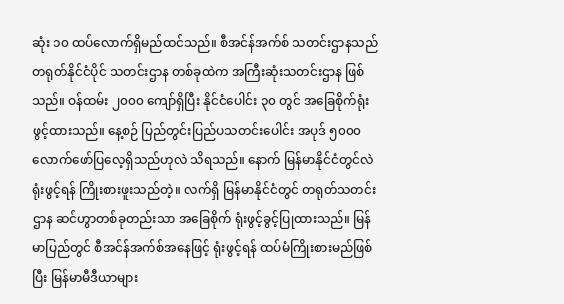ဆုံး ၁၀ ထပ်လောက်ရှိမည်ထင်သည်။ စီအင်န်အက်စ် သတင်းဌာနသည် တရုတ်နိုင်ငံပိုင် သတင်းဌာန တစ်ခုထဲက အကြီးဆုံးသတင်းဌာန ဖြစ်သည်။ ဝန်ထမ်း ၂၀၀၀ ကျော်ရှိပြီး နိုင်ငံပေါင်း ၃၀ တွင် အခြေစိုက်ရုံးဖွင့်ထားသည်။ နေ့စဉ် ပြည်တွင်းပြည်ပသတင်းပေါင်း အပုဒ် ၅၀၀၀ လောက်ဖော်ပြလေ့ရှိသည်ဟုလဲ သိရသည်။ နောက် မြန်မာနိုင်ငံတွင်လဲ ရုံးဖွင့်ရန် ကြိုးစားဖူးသည်တဲ့။ လက်ရှိ မြန်မာနိုင်ငံတွင် တရုတ်သတင်းဌာန ဆင်ဟွာတစ်ခုတည်းသာ အခြေစိုက် ရုံးဖွင့်ခွင့်ပြုထားသည်။ မြန်မာပြည်တွင် စီအင်န်အက်စ်အနေဖြင့် ရုံးဖွင့်ရန် ထပ်မံကြိုးစားမည်ဖြစ်ပြီး မြန်မာမီဒီယာများ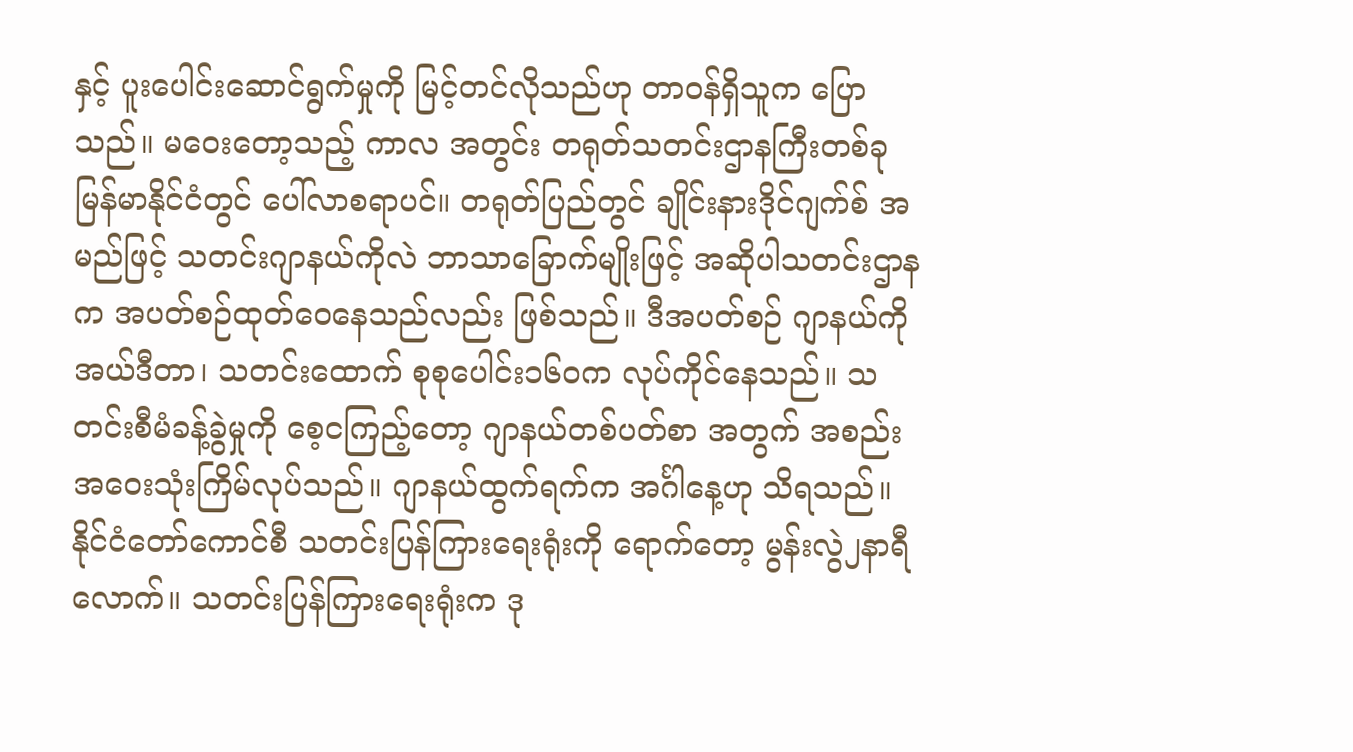နှင့် ပူးပေါင်းဆောင်ရွက်မှုကို မြင့်တင်လိုသည်ဟု တာဝန်ရှိသူက ပြောသည်။ မဝေးတော့သည့် ကာလ အတွင်း တရုတ်သတင်းဌာနကြီးတစ်ခု မြန်မာနိုင်ငံတွင် ပေါ်လာစရာပင်။ တရုတ်ပြည်တွင် ချိုင်းနားဒိုင်ဂျက်စ် အမည်ဖြင့် သတင်းဂျာနယ်ကိုလဲ ဘာသာခြောက်မျိုးဖြင့် အဆိုပါသတင်းဌာနက အပတ်စဉ်ထုတ်ဝေနေသည်လည်း ဖြစ်သည်။ ဒီအပတ်စဉ် ဂျာနယ်ကို အယ်ဒီတာ၊ သတင်းထောက် စုစုပေါင်း၁၆၀က လုပ်ကိုင်နေသည်။ သတင်းစီမံခန့်ခွဲမှုကို စေ့ငကြည့်တော့ ဂျာနယ်တစ်ပတ်စာ အတွက် အစည်းအဝေးသုံးကြိမ်လုပ်သည်။ ဂျာနယ်ထွက်ရက်က အင်္ဂါနေ့ဟု သိရသည်။ နိုင်ငံတော်ကောင်စီ သတင်းပြန်ကြားရေးရုံးကို ရောက်တော့ မွန်းလွဲ၂နာရီလောက်။ သတင်းပြန်ကြားရေးရုံးက ဒု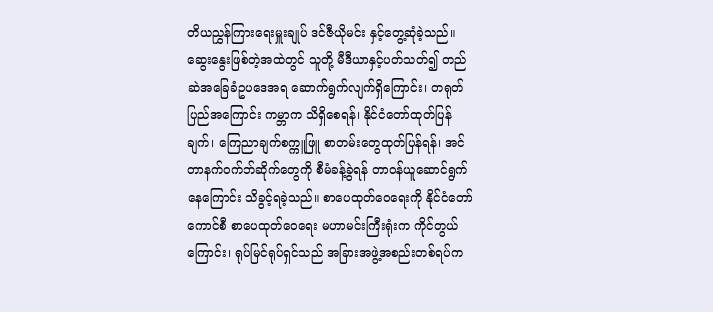တိယညွှန်ကြားရေးမှူးချုပ် ဒင်ဇီယိုမင်း နှင့်တွေ့ဆုံခဲ့သည်။ ဆွေးနွေးဖြစ်တဲ့အထဲတွင် သူတို့ မီဒီယာနှင့်ပတ်သတ်၍ တည်ဆဲအခြေခံဥပဒေအရ ဆောက်ရွက်လျက်ရှိကြောင်း၊ တရုတ်ပြည်အကြောင်း ကမ္ဘာက သိရှိစေရန်၊ နိုင်ငံတော်ထုတ်ပြန်ချက်၊ ကြေညာချက်စက္ကူဖြူ စာတမ်းတွေထုတ်ပြန်ရန်၊ အင်တာနက်ဝက်ဘ်ဆိုက်တွေကို စီမံခန့်ခွဲရန် တာဝန်ယူဆောင်ရွက်နေကြောင်း သိခွင့်ရခဲ့သည်။ စာပေထုတ်ဝေရေးကို နိုင်ငံတော်ကောင်စီ စာပေထုတ်ဝေရေး မဟာမင်းကြီးရုံးက ကိုင်တွယ်ကြောင်း၊ ရုပ်မြင်ရုပ်ရှင်သည် အခြားအဖွဲ့အစည်းတစ်ရပ်က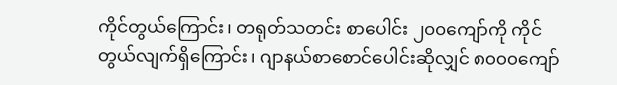ကိုင်တွယ်ကြောင်း၊ တရုတ်သတင်း စာပေါင်း ၂၀၀ကျော်ကို ကိုင်တွယ်လျက်ရှိကြောင်း၊ ဂျာနယ်စာစောင်ပေါင်းဆိုလျှင် ၈၀၀၀ကျော်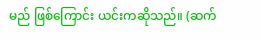မည် ဖြစ်ကြောင်း ယင်းကဆိုသည်။ (ဆက်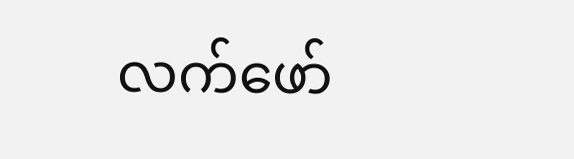လက်ဖော်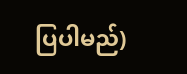ပြပါမည်)